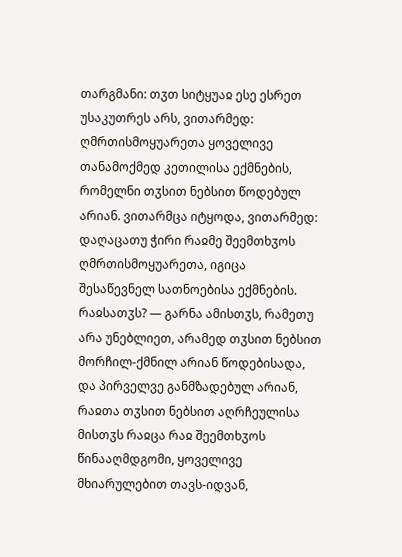თარგმანი: თჳთ სიტყუაჲ ესე ესრეთ უსაკუთრეს არს, ვითარმედ: ღმრთისმოყუარეთა ყოველივე თანამოქმედ კეთილისა ექმნების, რომელნი თჳსით ნებსით წოდებულ არიან. ვითარმცა იტყოდა, ვითარმედ: დაღაცათუ ჭირი რაჲმე შეემთხჳოს ღმრთისმოყუარეთა, იგიცა შესაწევნელ სათნოებისა ექმნების.
რაჲსათჳს? — გარნა ამისთჳს, რამეთუ არა უნებლიეთ, არამედ თჳსით ნებსით მორჩილ-ქმნილ არიან წოდებისადა, და პირველვე განმზადებულ არიან, რაჲთა თჳსით ნებსით აღრჩეულისა მისთჳს რაჲცა რაჲ შეემთხჳოს წინააღმდგომი, ყოველივე მხიარულებით თავს-იდვან,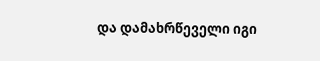და დამახრწეველი იგი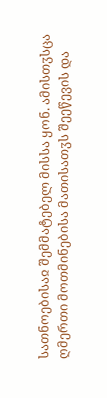სათნოებისაჲ შემმატებელ მისსა ყონ. ამისთჳსცა ღმერთი მოთმინებისა მათისათჳს შეეწევის და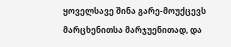ყოველსავე შინა გარე-მოუქცევს მარცხენითსა მარჯუენითად, და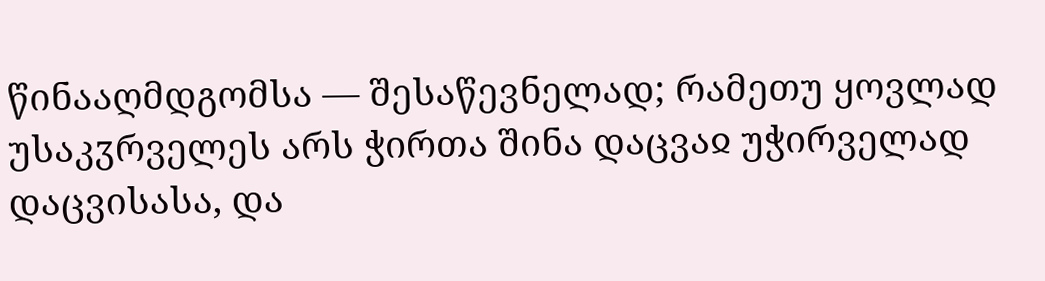წინააღმდგომსა — შესაწევნელად; რამეთუ ყოვლად უსაკჳრველეს არს ჭირთა შინა დაცვაჲ უჭირველად დაცვისასა, და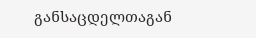განსაცდელთაგან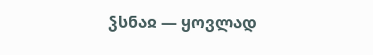ჴსნაჲ — ყოვლად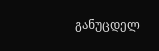განუცდელ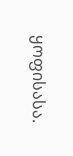ყოფისასა.